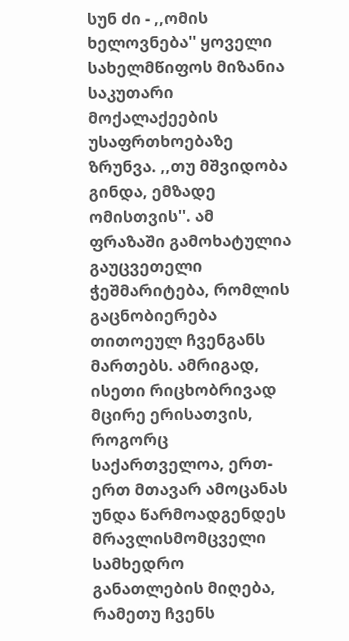სუნ ძი - ,,ომის ხელოვნება'' ყოველი სახელმწიფოს მიზანია საკუთარი მოქალაქეების უსაფრთხოებაზე ზრუნვა. ,,თუ მშვიდობა გინდა, ემზადე ომისთვის''. ამ ფრაზაში გამოხატულია გაუცვეთელი ჭეშმარიტება, რომლის გაცნობიერება თითოეულ ჩვენგანს მართებს. ამრიგად, ისეთი რიცხობრივად მცირე ერისათვის, როგორც საქართველოა, ერთ-ერთ მთავარ ამოცანას უნდა წარმოადგენდეს მრავლისმომცველი სამხედრო განათლების მიღება, რამეთუ ჩვენს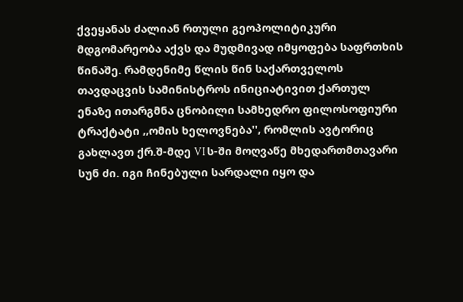ქვეყანას ძალიან რთული გეოპოლიტიკური მდგომარეობა აქვს და მუდმივად იმყოფება საფრთხის წინაშე. რამდენიმე წლის წინ საქართველოს თავდაცვის სამინისტროს ინიციატივით ქართულ ენაზე ითარგმნა ცნობილი სამხედრო ფილოსოფიური ტრაქტატი ,,ომის ხელოვნება'', რომლის ავტორიც გახლავთ ქრ.შ-მდე VI ს-ში მოღვაწე მხედართმთავარი სუნ ძი. იგი ჩინებული სარდალი იყო და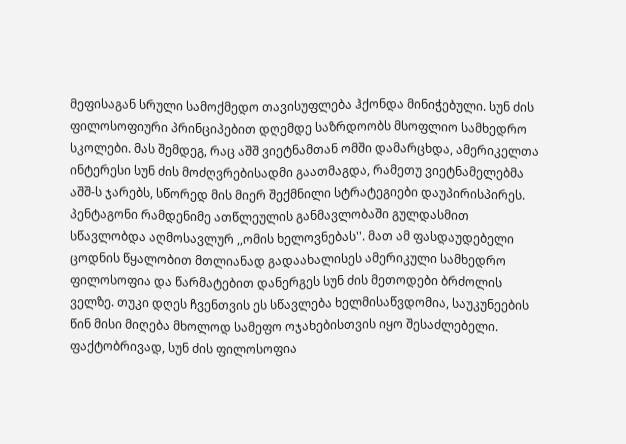მეფისაგან სრული სამოქმედო თავისუფლება ჰქონდა მინიჭებული. სუნ ძის ფილოსოფიური პრინციპებით დღემდე საზრდოობს მსოფლიო სამხედრო სკოლები. მას შემდეგ, რაც აშშ ვიეტნამთან ომში დამარცხდა, ამერიკელთა ინტერესი სუნ ძის მოძღვრებისადმი გაათმაგდა, რამეთუ ვიეტნამელებმა აშშ-ს ჯარებს, სწორედ მის მიერ შექმნილი სტრატეგიები დაუპირისპირეს. პენტაგონი რამდენიმე ათწლეულის განმავლობაში გულდასმით სწავლობდა აღმოსავლურ ,,ომის ხელოვნებას''. მათ ამ ფასდაუდებელი ცოდნის წყალობით მთლიანად გადაახალისეს ამერიკული სამხედრო ფილოსოფია და წარმატებით დანერგეს სუნ ძის მეთოდები ბრძოლის ველზე. თუკი დღეს ჩვენთვის ეს სწავლება ხელმისაწვდომია, საუკუნეების წინ მისი მიღება მხოლოდ სამეფო ოჯახებისთვის იყო შესაძლებელი. ფაქტობრივად, სუნ ძის ფილოსოფია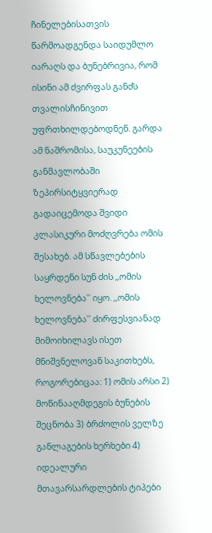ჩინელებისათვის წარმოადგენდა საიდუმლო იარაღს და ბუნებრივია, რომ ისინი ამ ძვირფას განძს თვალისჩინივით უფრთხილდებოდნენ. გარდა ამ ნაშრომისა, საუკუნეების განმავლობაში ზეპირსიტყვიერად გადაიცემოდა შვიდი კლასიკური მოძღვრება ომის შესახებ. ამ სწავლებების საყრდენი სუნ ძის ,,ომის ხელოვნება'' იყო. ,,ომის ხელოვნება'' ძირფესვიანად მიმოიხილავს ისეთ მნიშვნელოვან საკითხებს, როგორებიცაა: 1) ომის არსი 2) მოწინააღმდეგის ბუნების შეცნობა 3) ბრძოლის ველზე განლაგების ხერხები 4) იდეალური მთავარსარდლების ტიპები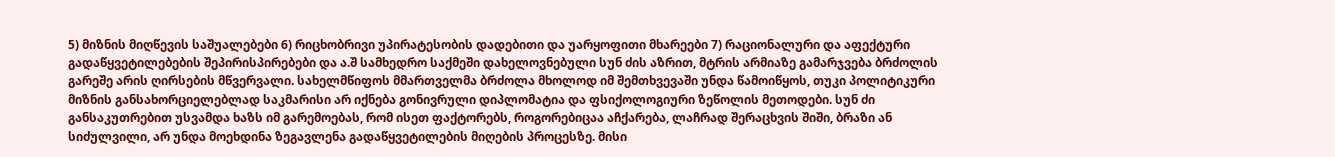5) მიზნის მიღწევის საშუალებები 6) რიცხობრივი უპირატესობის დადებითი და უარყოფითი მხარეები 7) რაციონალური და აფექტური გადაწყვეტილებების შეპირისპირებები და ა.შ სამხედრო საქმეში დახელოვნებული სუნ ძის აზრით, მტრის არმიაზე გამარჯვება ბრძოლის გარეშე არის ღირსების მწვერვალი. სახელმწიფოს მმართველმა ბრძოლა მხოლოდ იმ შემთხვევაში უნდა წამოიწყოს, თუკი პოლიტიკური მიზნის განსახორციელებლად საკმარისი არ იქნება გონივრული დიპლომატია და ფსიქოლოგიური ზეწოლის მეთოდები. სუნ ძი განსაკუთრებით უსვამდა ხაზს იმ გარემოებას, რომ ისეთ ფაქტორებს, როგორებიცაა აჩქარება, ლაჩრად შერაცხვის შიში, ბრაზი ან სიძულვილი, არ უნდა მოეხდინა ზეგავლენა გადაწყვეტილების მიღების პროცესზე. მისი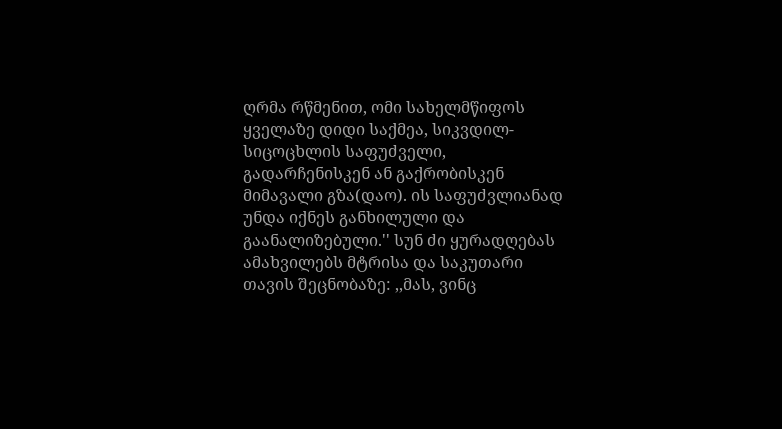ღრმა რწმენით, ომი სახელმწიფოს ყველაზე დიდი საქმეა, სიკვდილ-სიცოცხლის საფუძველი, გადარჩენისკენ ან გაქრობისკენ მიმავალი გზა(დაო). ის საფუძვლიანად უნდა იქნეს განხილული და გაანალიზებული.'' სუნ ძი ყურადღებას ამახვილებს მტრისა და საკუთარი თავის შეცნობაზე: ,,მას, ვინც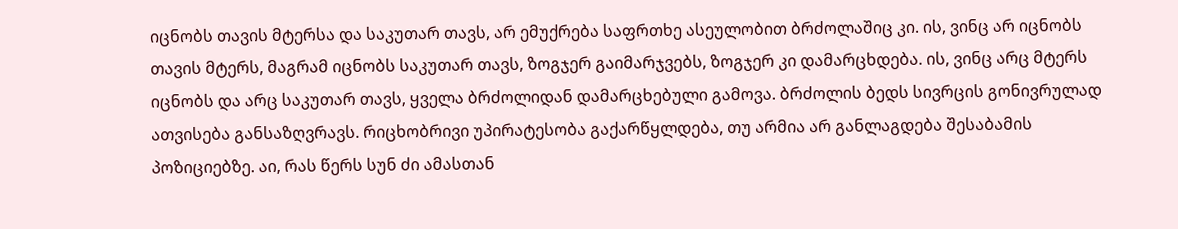იცნობს თავის მტერსა და საკუთარ თავს, არ ემუქრება საფრთხე ასეულობით ბრძოლაშიც კი. ის, ვინც არ იცნობს თავის მტერს, მაგრამ იცნობს საკუთარ თავს, ზოგჯერ გაიმარჯვებს, ზოგჯერ კი დამარცხდება. ის, ვინც არც მტერს იცნობს და არც საკუთარ თავს, ყველა ბრძოლიდან დამარცხებული გამოვა. ბრძოლის ბედს სივრცის გონივრულად ათვისება განსაზღვრავს. რიცხობრივი უპირატესობა გაქარწყლდება, თუ არმია არ განლაგდება შესაბამის პოზიციებზე. აი, რას წერს სუნ ძი ამასთან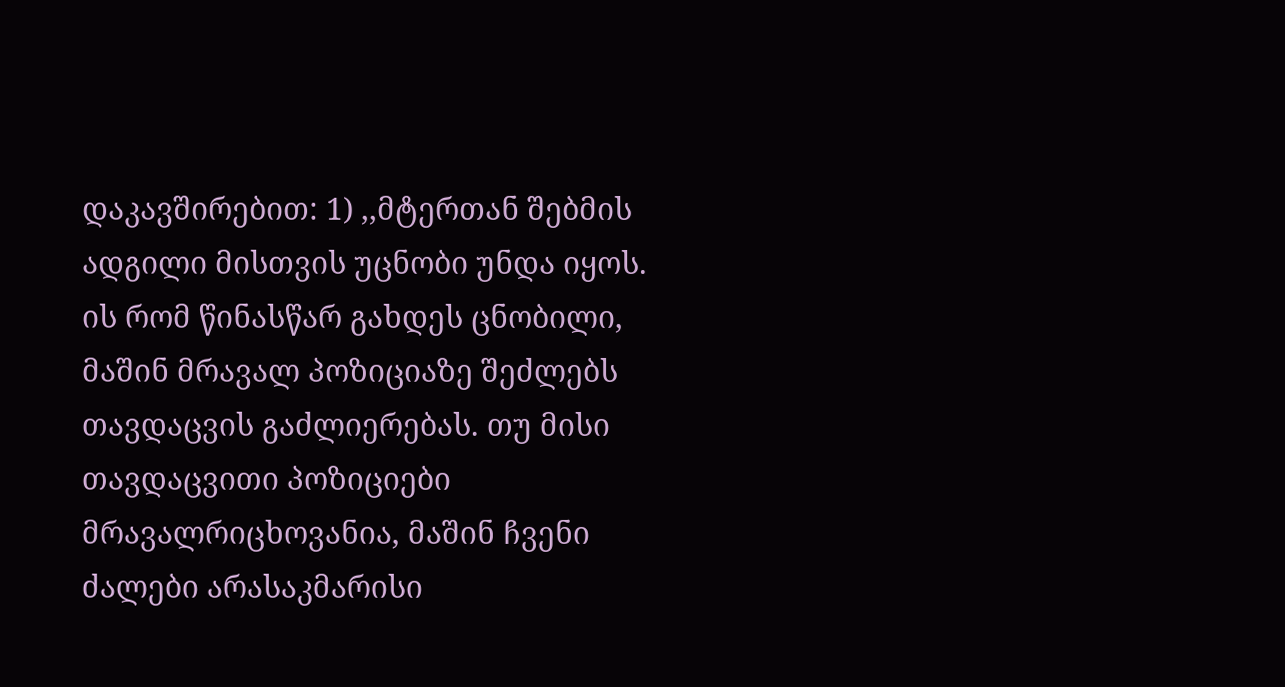დაკავშირებით: 1) ,,მტერთან შებმის ადგილი მისთვის უცნობი უნდა იყოს. ის რომ წინასწარ გახდეს ცნობილი, მაშინ მრავალ პოზიციაზე შეძლებს თავდაცვის გაძლიერებას. თუ მისი თავდაცვითი პოზიციები მრავალრიცხოვანია, მაშინ ჩვენი ძალები არასაკმარისი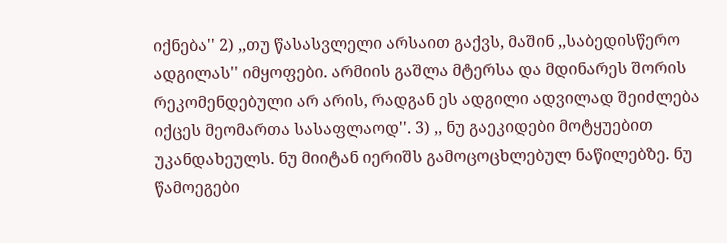იქნება'' 2) ,,თუ წასასვლელი არსაით გაქვს, მაშინ ,,საბედისწერო ადგილას'' იმყოფები. არმიის გაშლა მტერსა და მდინარეს შორის რეკომენდებული არ არის, რადგან ეს ადგილი ადვილად შეიძლება იქცეს მეომართა სასაფლაოდ''. 3) ,, ნუ გაეკიდები მოტყუებით უკანდახეულს. ნუ მიიტან იერიშს გამოცოცხლებულ ნაწილებზე. ნუ წამოეგები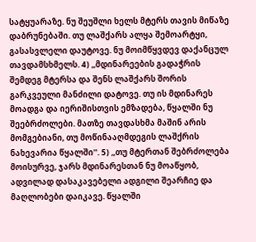სატყუარაზე. ნუ შეუშლი ხელს მტერს თავის მიწაზე დაბრუნებაში. თუ ლაშქარს ალყა შემოარტყი, გასასვლელი დაუტოვე. ნუ მოიმწყვდევ დაქანცულ თავდამსხმელს. 4) ,,მდინარეების გადაჭრის შემდეგ მტერსა და შენს ლაშქარს შორის გარკვეული მანძილი დატოვე. თუ ის მდინარეს მოადგა და იერიშისთვის ემზადება, წყალში ნუ შეებრძოლები. მათზე თავდასხმა მაშინ არის მომგებიანი, თუ მოწინააღმდეგის ლაშქრის ნახევარია წყალში''. 5) ,,თუ მტერთან შებრძოლება მოისურვე, ჯარს მდინარესთან ნუ მოაწყობ, ადვილად დასაკავებელი ადგილი შეარჩიე და მაღლობები დაიკავე. წყალში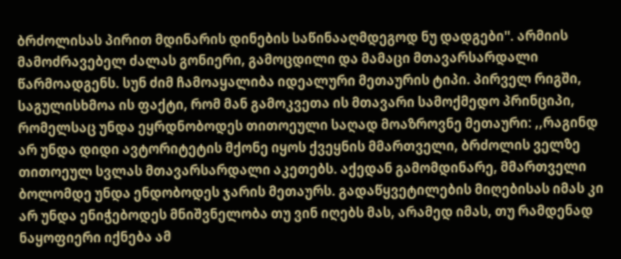ბრძოლისას პირით მდინარის დინების საწინააღმდეგოდ ნუ დადგები''. არმიის მამოძრავებელ ძალას გონიერი, გამოცდილი და მამაცი მთავარსარდალი წარმოადგენს. სუნ ძიმ ჩამოაყალიბა იდეალური მეთაურის ტიპი. პირველ რიგში, საგულისხმოა ის ფაქტი, რომ მან გამოკვეთა ის მთავარი სამოქმედო პრინციპი, რომელსაც უნდა ეყრდნობოდეს თითოეული საღად მოაზროვნე მეთაური: ,,რაგინდ არ უნდა დიდი ავტორიტეტის მქონე იყოს ქვეყნის მმართველი, ბრძოლის ველზე თითოეულ სვლას მთავარსარდალი აკეთებს. აქედან გამომდინარე, მმართველი ბოლომდე უნდა ენდობოდეს ჯარის მეთაურს. გადაწყვეტილების მიღებისას იმას კი არ უნდა ენიჭებოდეს მნიშვნელობა თუ ვინ იღებს მას, არამედ იმას, თუ რამდენად ნაყოფიერი იქნება ამ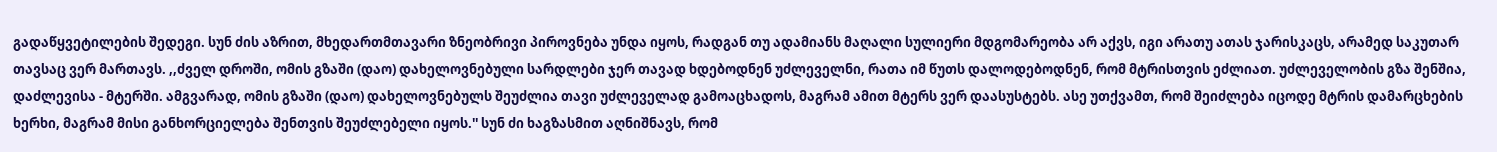გადაწყვეტილების შედეგი. სუნ ძის აზრით, მხედართმთავარი ზნეობრივი პიროვნება უნდა იყოს, რადგან თუ ადამიანს მაღალი სულიერი მდგომარეობა არ აქვს, იგი არათუ ათას ჯარისკაცს, არამედ საკუთარ თავსაც ვერ მართავს. ,,ძველ დროში, ომის გზაში (დაო) დახელოვნებული სარდლები ჯერ თავად ხდებოდნენ უძლეველნი, რათა იმ წუთს დალოდებოდნენ, რომ მტრისთვის ეძლიათ. უძლეველობის გზა შენშია, დაძლევისა - მტერში. ამგვარად, ომის გზაში (დაო) დახელოვნებულს შეუძლია თავი უძლეველად გამოაცხადოს, მაგრამ ამით მტერს ვერ დაასუსტებს. ასე უთქვამთ, რომ შეიძლება იცოდე მტრის დამარცხების ხერხი, მაგრამ მისი განხორციელება შენთვის შეუძლებელი იყოს.'' სუნ ძი ხაგზასმით აღნიშნავს, რომ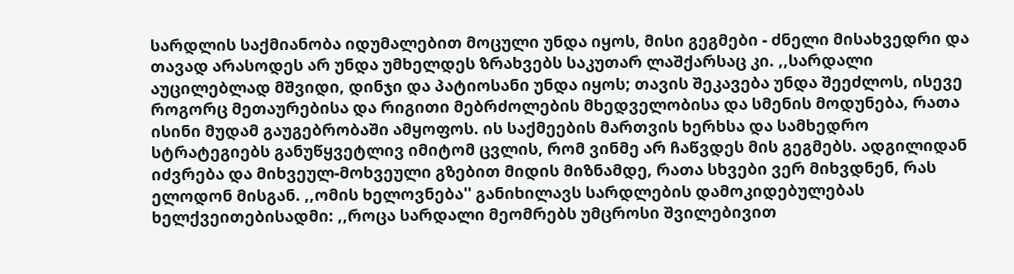სარდლის საქმიანობა იდუმალებით მოცული უნდა იყოს, მისი გეგმები - ძნელი მისახვედრი და თავად არასოდეს არ უნდა უმხელდეს ზრახვებს საკუთარ ლაშქარსაც კი. ,,სარდალი აუცილებლად მშვიდი, დინჯი და პატიოსანი უნდა იყოს; თავის შეკავება უნდა შეეძლოს, ისევე როგორც მეთაურებისა და რიგითი მებრძოლების მხედველობისა და სმენის მოდუნება, რათა ისინი მუდამ გაუგებრობაში ამყოფოს. ის საქმეების მართვის ხერხსა და სამხედრო სტრატეგიებს განუწყვეტლივ იმიტომ ცვლის, რომ ვინმე არ ჩაწვდეს მის გეგმებს. ადგილიდან იძვრება და მიხვეულ-მოხვეული გზებით მიდის მიზნამდე, რათა სხვები ვერ მიხვდნენ, რას ელოდონ მისგან. ,,ომის ხელოვნება'' განიხილავს სარდლების დამოკიდებულებას ხელქვეითებისადმი: ,,როცა სარდალი მეომრებს უმცროსი შვილებივით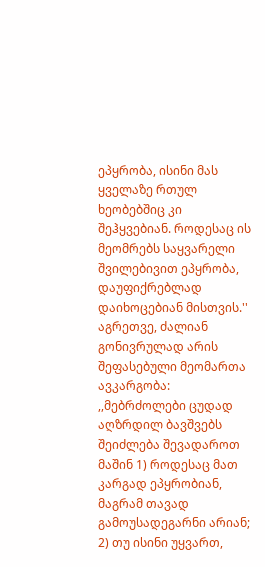ეპყრობა, ისინი მას ყველაზე რთულ ხეობებშიც კი შეჰყვებიან. როდესაც ის მეომრებს საყვარელი შვილებივით ეპყრობა, დაუფიქრებლად დაიხოცებიან მისთვის.'' აგრეთვე, ძალიან გონივრულად არის შეფასებული მეომართა ავკარგობა: ,,მებრძოლები ცუდად აღზრდილ ბავშვებს შეიძლება შევადაროთ მაშინ 1) როდესაც მათ კარგად ეპყრობიან, მაგრამ თავად გამოუსადეგარნი არიან; 2) თუ ისინი უყვართ,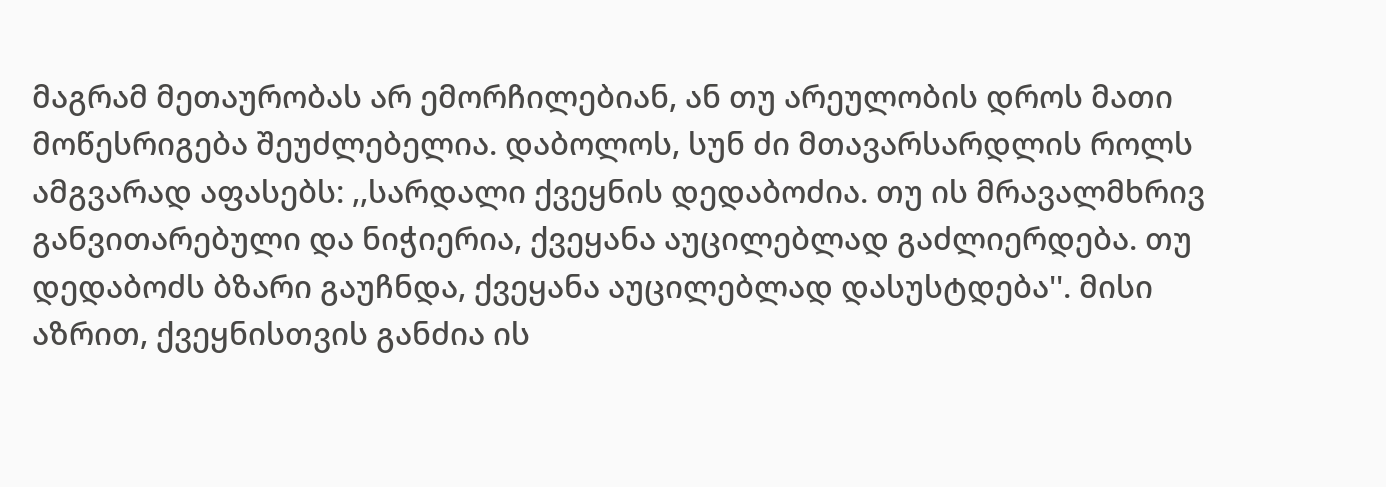მაგრამ მეთაურობას არ ემორჩილებიან, ან თუ არეულობის დროს მათი მოწესრიგება შეუძლებელია. დაბოლოს, სუნ ძი მთავარსარდლის როლს ამგვარად აფასებს: ,,სარდალი ქვეყნის დედაბოძია. თუ ის მრავალმხრივ განვითარებული და ნიჭიერია, ქვეყანა აუცილებლად გაძლიერდება. თუ დედაბოძს ბზარი გაუჩნდა, ქვეყანა აუცილებლად დასუსტდება''. მისი აზრით, ქვეყნისთვის განძია ის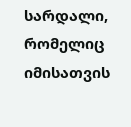სარდალი, რომელიც იმისათვის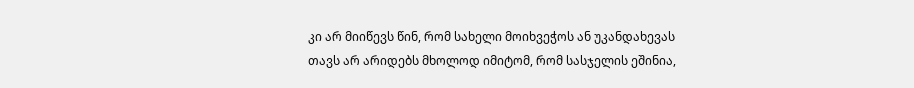კი არ მიიწევს წინ, რომ სახელი მოიხვეჭოს ან უკანდახევას თავს არ არიდებს მხოლოდ იმიტომ, რომ სასჯელის ეშინია,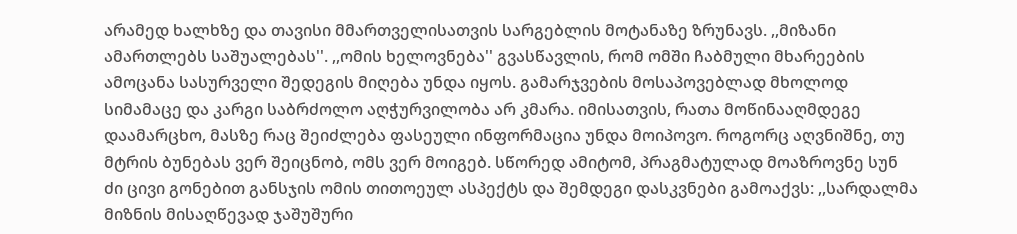არამედ ხალხზე და თავისი მმართველისათვის სარგებლის მოტანაზე ზრუნავს. ,,მიზანი ამართლებს საშუალებას''. ,,ომის ხელოვნება'' გვასწავლის, რომ ომში ჩაბმული მხარეების ამოცანა სასურველი შედეგის მიღება უნდა იყოს. გამარჯვების მოსაპოვებლად მხოლოდ სიმამაცე და კარგი საბრძოლო აღჭურვილობა არ კმარა. იმისათვის, რათა მოწინააღმდეგე დაამარცხო, მასზე რაც შეიძლება ფასეული ინფორმაცია უნდა მოიპოვო. როგორც აღვნიშნე, თუ მტრის ბუნებას ვერ შეიცნობ, ომს ვერ მოიგებ. სწორედ ამიტომ, პრაგმატულად მოაზროვნე სუნ ძი ცივი გონებით განსჯის ომის თითოეულ ასპექტს და შემდეგი დასკვნები გამოაქვს: ,,სარდალმა მიზნის მისაღწევად ჯაშუშური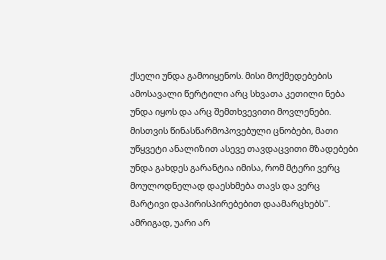ქსელი უნდა გამოიყენოს. მისი მოქმედებების ამოსავალი წერტილი არც სხვათა კეთილი ნება უნდა იყოს და არც შემთხვევითი მოვლენები. მისთვის წინასწარმოპოვებული ცნობები, მათი უწყვეტი ანალიზით ასევე თავდაცვითი მზადებები უნდა გახდეს გარანტია იმისა, რომ მტერი ვერც მოულოდნელად დაესხმება თავს და ვერც მარტივი დაპირისპირებებით დაამარცხებს''. ამრიგად, უარი არ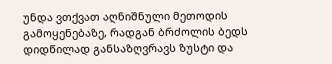უნდა ვთქვათ აღნიშნული მეთოდის გამოყენებაზე, რადგან ბრძოლის ბედს დიდწილად განსაზღვრავს ზუსტი და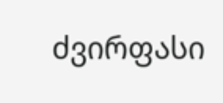ძვირფასი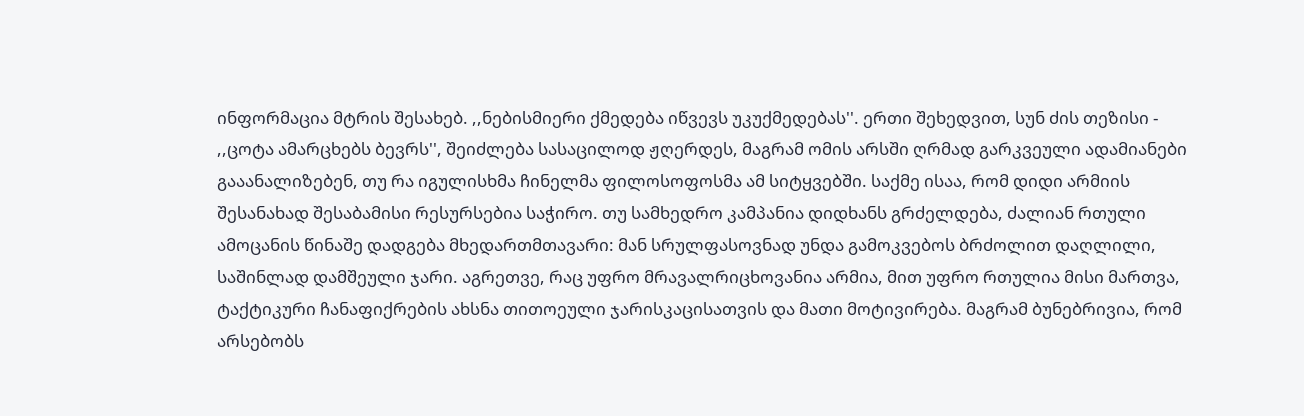ინფორმაცია მტრის შესახებ. ,,ნებისმიერი ქმედება იწვევს უკუქმედებას''. ერთი შეხედვით, სუნ ძის თეზისი - ,,ცოტა ამარცხებს ბევრს'', შეიძლება სასაცილოდ ჟღერდეს, მაგრამ ომის არსში ღრმად გარკვეული ადამიანები გააანალიზებენ, თუ რა იგულისხმა ჩინელმა ფილოსოფოსმა ამ სიტყვებში. საქმე ისაა, რომ დიდი არმიის შესანახად შესაბამისი რესურსებია საჭირო. თუ სამხედრო კამპანია დიდხანს გრძელდება, ძალიან რთული ამოცანის წინაშე დადგება მხედართმთავარი: მან სრულფასოვნად უნდა გამოკვებოს ბრძოლით დაღლილი, საშინლად დამშეული ჯარი. აგრეთვე, რაც უფრო მრავალრიცხოვანია არმია, მით უფრო რთულია მისი მართვა, ტაქტიკური ჩანაფიქრების ახსნა თითოეული ჯარისკაცისათვის და მათი მოტივირება. მაგრამ ბუნებრივია, რომ არსებობს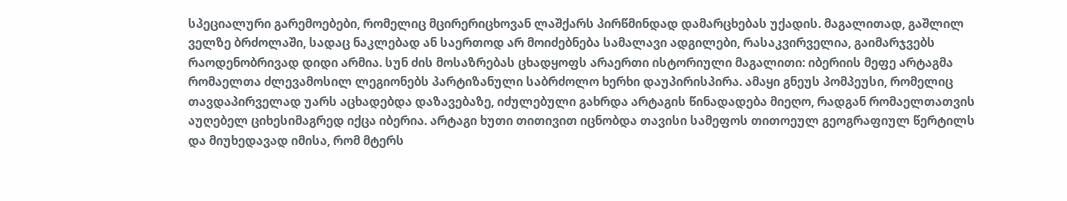სპეციალური გარემოებები, რომელიც მცირერიცხოვან ლაშქარს პირწმინდად დამარცხებას უქადის. მაგალითად, გაშლილ ველზე ბრძოლაში, სადაც ნაკლებად ან საერთოდ არ მოიძებნება სამალავი ადგილები, რასაკვირველია, გაიმარჯვებს რაოდენობრივად დიდი არმია. სუნ ძის მოსაზრებას ცხადყოფს არაერთი ისტორიული მაგალითი: იბერიის მეფე არტაგმა რომაელთა ძლევამოსილ ლეგიონებს პარტიზანული საბრძოლო ხერხი დაუპირისპირა. ამაყი გნეუს პომპეუსი, რომელიც თავდაპირველად უარს აცხადებდა დაზავებაზე, იძულებული გახრდა არტაგის წინადადება მიეღო, რადგან რომაელთათვის აუღებელ ციხესიმაგრედ იქცა იბერია. არტაგი ხუთი თითივით იცნობდა თავისი სამეფოს თითოეულ გეოგრაფიულ წერტილს და მიუხედავად იმისა, რომ მტერს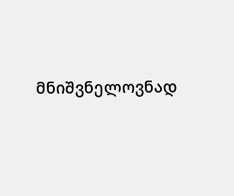მნიშვნელოვნად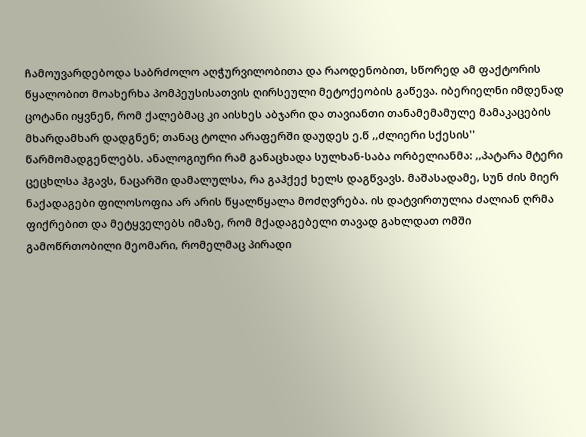ჩამოუვარდებოდა საბრძოლო აღჭურვილობითა და რაოდენობით, სწორედ ამ ფაქტორის წყალობით მოახერხა პომპეუსისათვის ღირსეული მეტოქეობის გაწევა. იბერიელნი იმდენად ცოტანი იყვნენ, რომ ქალებმაც კი აისხეს აბჯარი და თავიანთი თანამემამულე მამაკაცების მხარდამხარ დადგნენ; თანაც ტოლი არაფერში დაუდეს ე.წ ,,ძლიერი სქესის'' წარმომადგენლებს. ანალოგიური რამ განაცხადა სულხან-საბა ორბელიანმა: ,,პატარა მტერი ცეცხლსა ჰგავს, ნაცარში დამალულსა, რა გაჰქექ ხელს დაგწვავს. მაშასადამე, სუნ ძის მიერ ნაქადაგები ფილოსოფია არ არის წყალწყალა მოძღვრება. ის დატვირთულია ძალიან ღრმა ფიქრებით და მეტყველებს იმაზე, რომ მქადაგებელი თავად გახლდათ ომში გამოწრთობილი მეომარი, რომელმაც პირადი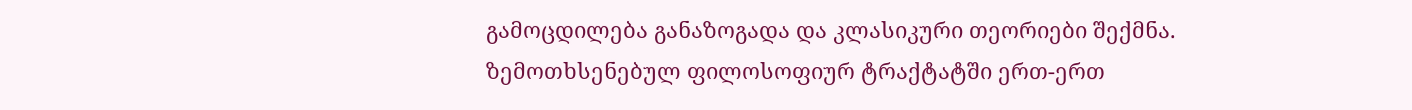გამოცდილება განაზოგადა და კლასიკური თეორიები შექმნა. ზემოთხსენებულ ფილოსოფიურ ტრაქტატში ერთ-ერთ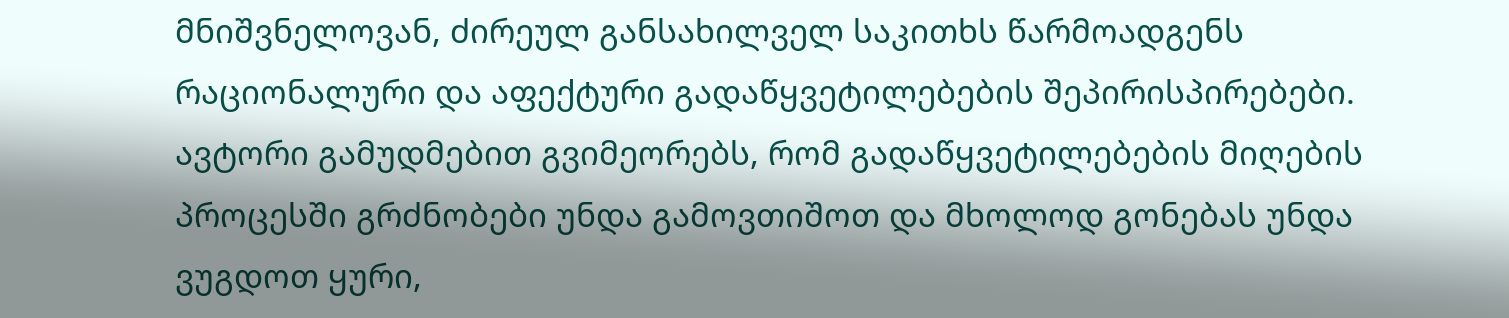მნიშვნელოვან, ძირეულ განსახილველ საკითხს წარმოადგენს რაციონალური და აფექტური გადაწყვეტილებების შეპირისპირებები. ავტორი გამუდმებით გვიმეორებს, რომ გადაწყვეტილებების მიღების პროცესში გრძნობები უნდა გამოვთიშოთ და მხოლოდ გონებას უნდა ვუგდოთ ყური,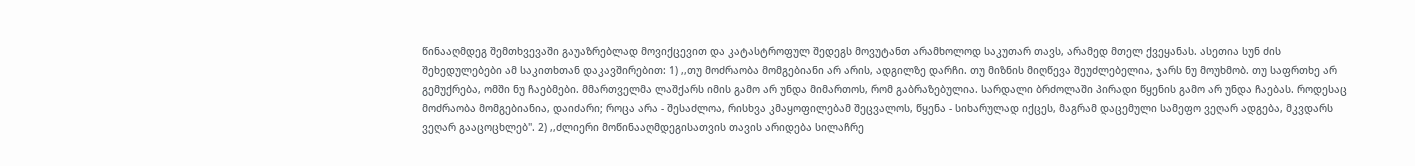წინააღმდეგ შემთხვევაში გაუაზრებლად მოვიქცევით და კატასტროფულ შედეგს მოვუტანთ არამხოლოდ საკუთარ თავს, არამედ მთელ ქვეყანას. ასეთია სუნ ძის შეხედულებები ამ საკითხთან დაკავშირებით: 1) ,,თუ მოძრაობა მომგებიანი არ არის, ადგილზე დარჩი. თუ მიზნის მიღწევა შეუძლებელია, ჯარს ნუ მოუხმობ. თუ საფრთხე არ გემუქრება, ომში ნუ ჩაებმები. მმართველმა ლაშქარს იმის გამო არ უნდა მიმართოს, რომ გაბრაზებულია. სარდალი ბრძოლაში პირადი წყენის გამო არ უნდა ჩაებას. როდესაც მოძრაობა მომგებიანია, დაიძარი; როცა არა - შესაძლოა, რისხვა კმაყოფილებამ შეცვალოს, წყენა - სიხარულად იქცეს, მაგრამ დაცემული სამეფო ვეღარ ადგება, მკვდარს ვეღარ გააცოცხლებ''. 2) ,,ძლიერი მოწინააღმდეგისათვის თავის არიდება სილაჩრე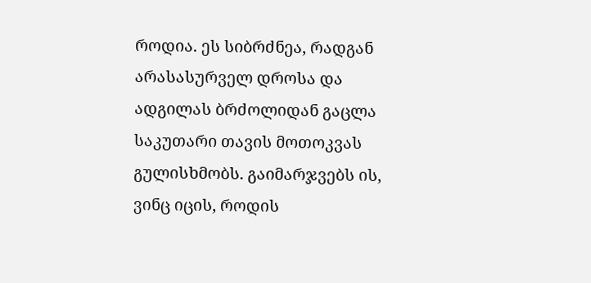როდია. ეს სიბრძნეა, რადგან არასასურველ დროსა და ადგილას ბრძოლიდან გაცლა საკუთარი თავის მოთოკვას გულისხმობს. გაიმარჯვებს ის, ვინც იცის, როდის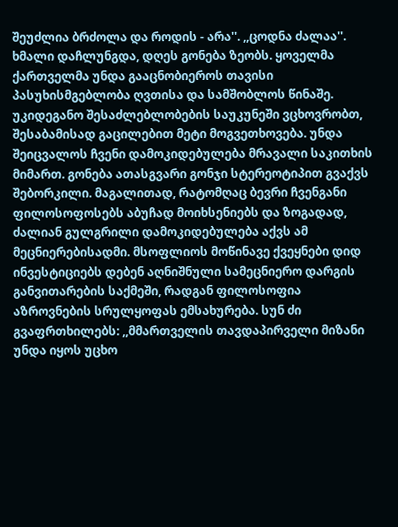შეუძლია ბრძოლა და როდის - არა''. ,,ცოდნა ძალაა''. ხმალი დაჩლუნგდა, დღეს გონება ზეობს. ყოველმა ქართველმა უნდა გააცნობიეროს თავისი პასუხისმგებლობა ღვთისა და სამშობლოს წინაშე. უკიდეგანო შესაძლებლობების საუკუნეში ვცხოვრობთ, შესაბამისად გაცილებით მეტი მოგვეთხოვება. უნდა შეიცვალოს ჩვენი დამოკიდებულება მრავალი საკითხის მიმართ. გონება ათასგვარი გონჯი სტერეოტიპით გვაქვს შებორკილი. მაგალითად, რატომღაც ბევრი ჩვენგანი ფილოსოფოსებს აბუჩად მოიხსენიებს და ზოგადად, ძალიან გულგრილი დამოკიდებულება აქვს ამ მეცნიერებისადმი. მსოფლიოს მოწინავე ქვეყნები დიდ ინვესტიციებს დებენ აღნიშნული სამეცნიერო დარგის განვითარების საქმეში, რადგან ფილოსოფია აზროვნების სრულყოფას ემსახურება. სუნ ძი გვაფრთხილებს: ,,მმართველის თავდაპირველი მიზანი უნდა იყოს უცხო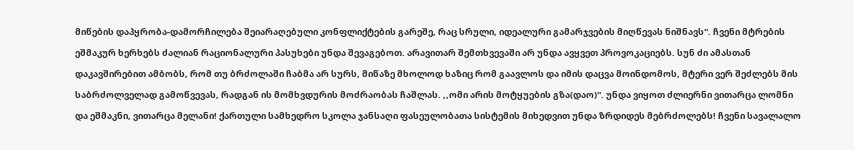მიწების დაპყრობა-დამორჩილება შეიარაღებული კონფლიქტების გარეშე, რაც სრული, იდეალური გამარჯვების მიღწევას ნიშნავს''. ჩვენი მტრების ეშმაკურ ხერხებს ძალიან რაციონალური პასუხები უნდა შევაგებოთ. არავითარ შემთხვევაში არ უნდა ავყვეთ პროვოკაციებს. სუნ ძი ამასთან დაკავშირებით ამბობს, რომ თუ ბრძოლაში ჩაბმა არ სურს, მიწაზე მხოლოდ ხაზიც რომ გაავლოს და იმის დაცვა მოინდომოს, მტერი ვერ შეძლებს მის საბრძოლველად გამოწვევას, რადგან ის მომხვდურის მოძრაობას ჩაშლას. ,,ომი არის მოტყუების გზა(დაო)''. უნდა ვიყოთ ძლიერნი ვითარცა ლომნი და ეშმაკნი, ვითარცა მელანი! ქართული სამხედრო სკოლა ჯანსაღი ფასეულობათა სისტემის მიხედვით უნდა ზრდიდეს მებრძოლებს! ჩვენი სავალალო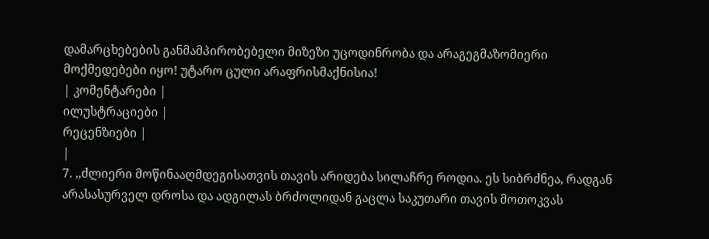დამარცხებების განმამპირობებელი მიზეზი უცოდინრობა და არაგეგმაზომიერი მოქმედებები იყო! უტარო ცული არაფრისმაქნისია!
| კომენტარები |
ილუსტრაციები |
რეცენზიები |
|
7. ,,ძლიერი მოწინააღმდეგისათვის თავის არიდება სილაჩრე როდია. ეს სიბრძნეა, რადგან არასასურველ დროსა და ადგილას ბრძოლიდან გაცლა საკუთარი თავის მოთოკვას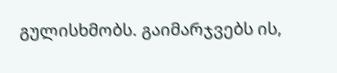გულისხმობს. გაიმარჯვებს ის,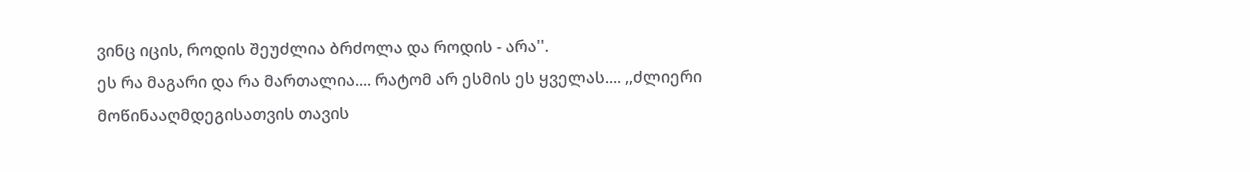ვინც იცის, როდის შეუძლია ბრძოლა და როდის - არა''.
ეს რა მაგარი და რა მართალია.... რატომ არ ესმის ეს ყველას.... ,,ძლიერი მოწინააღმდეგისათვის თავის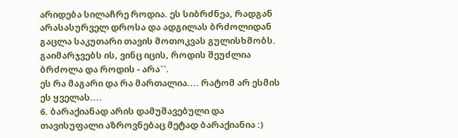არიდება სილაჩრე როდია. ეს სიბრძნეა, რადგან არასასურველ დროსა და ადგილას ბრძოლიდან გაცლა საკუთარი თავის მოთოკვას გულისხმობს. გაიმარჯვებს ის, ვინც იცის, როდის შეუძლია ბრძოლა და როდის - არა``.
ეს რა მაგარი და რა მართალია.... რატომ არ ესმის ეს ყველას....
6. ბარაქიანად არის დამუშავებული და თავისუფალი აზროვნებაც მეტად ბარაქიანია :)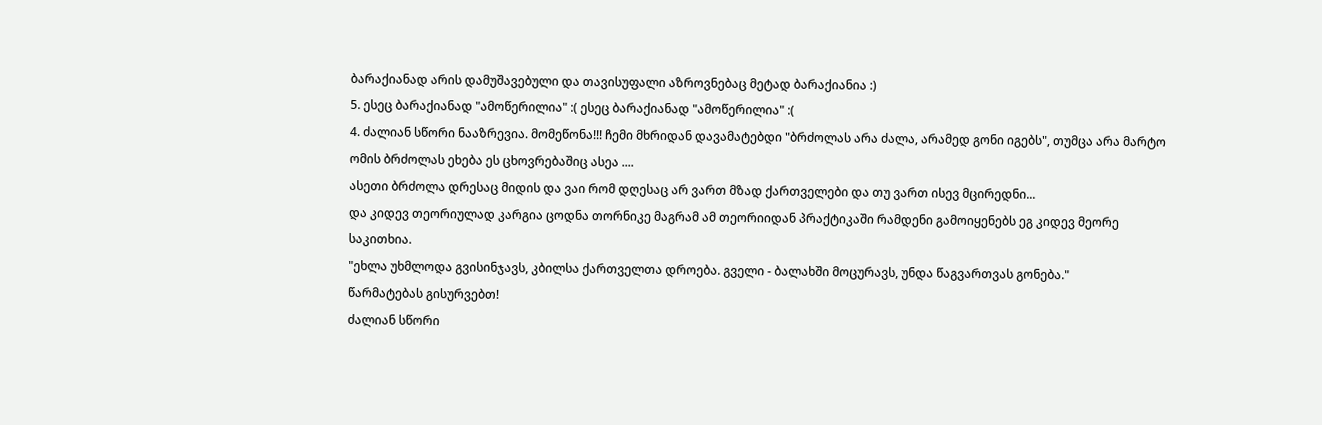ბარაქიანად არის დამუშავებული და თავისუფალი აზროვნებაც მეტად ბარაქიანია :)
5. ესეც ბარაქიანად "ამოწერილია" :( ესეც ბარაქიანად "ამოწერილია" :(
4. ძალიან სწორი ნააზრევია. მომეწონა!!! ჩემი მხრიდან დავამატებდი "ბრძოლას არა ძალა, არამედ გონი იგებს", თუმცა არა მარტო ომის ბრძოლას ეხება ეს ცხოვრებაშიც ასეა ....
ასეთი ბრძოლა დრესაც მიდის და ვაი რომ დღესაც არ ვართ მზად ქართველები და თუ ვართ ისევ მცირედნი...
და კიდევ თეორიულად კარგია ცოდნა თორნიკე მაგრამ ამ თეორიიდან პრაქტიკაში რამდენი გამოიყენებს ეგ კიდევ მეორე საკითხია.
"ეხლა უხმლოდა გვისინჯავს, კბილსა ქართველთა დროება. გველი - ბალახში მოცურავს, უნდა წაგვართვას გონება."
წარმატებას გისურვებთ!
ძალიან სწორი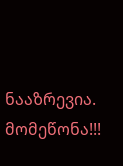ნააზრევია. მომეწონა!!!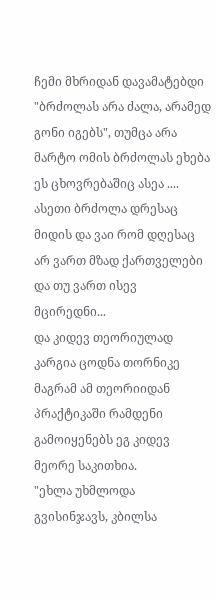ჩემი მხრიდან დავამატებდი "ბრძოლას არა ძალა, არამედ გონი იგებს", თუმცა არა მარტო ომის ბრძოლას ეხება ეს ცხოვრებაშიც ასეა ....
ასეთი ბრძოლა დრესაც მიდის და ვაი რომ დღესაც არ ვართ მზად ქართველები და თუ ვართ ისევ მცირედნი...
და კიდევ თეორიულად კარგია ცოდნა თორნიკე მაგრამ ამ თეორიიდან პრაქტიკაში რამდენი გამოიყენებს ეგ კიდევ მეორე საკითხია.
"ეხლა უხმლოდა გვისინჯავს, კბილსა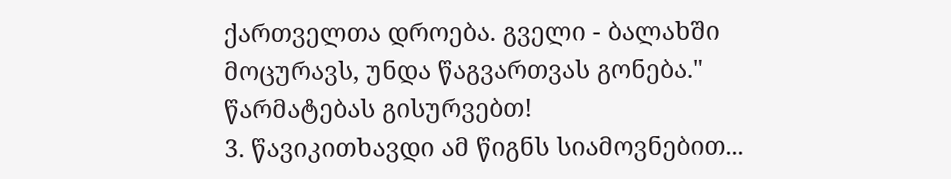ქართველთა დროება. გველი - ბალახში მოცურავს, უნდა წაგვართვას გონება."
წარმატებას გისურვებთ!
3. წავიკითხავდი ამ წიგნს სიამოვნებით...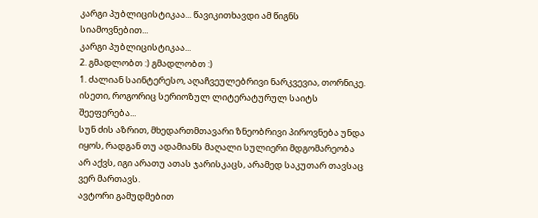კარგი პუბლიცისტიკაა... წავიკითხავდი ამ წიგნს სიამოვნებით...
კარგი პუბლიცისტიკაა...
2. გმადლობთ :) გმადლობთ :)
1. ძალიან საინტერესო, აღაჩვეულებრივი ნარკვევია, თორნიკე. ისეთი, როგორიც სერიოზულ ლიტერატურულ საიტს შეეფერება...
სუნ ძის აზრით, მხედართმთავარი ზნეობრივი პიროვნება უნდა იყოს, რადგან თუ ადამიანს მაღალი სულიერი მდგომარეობა არ აქვს, იგი არათუ ათას ჯარისკაცს, არამედ საკუთარ თავსაც ვერ მართავს.
ავტორი გამუდმებით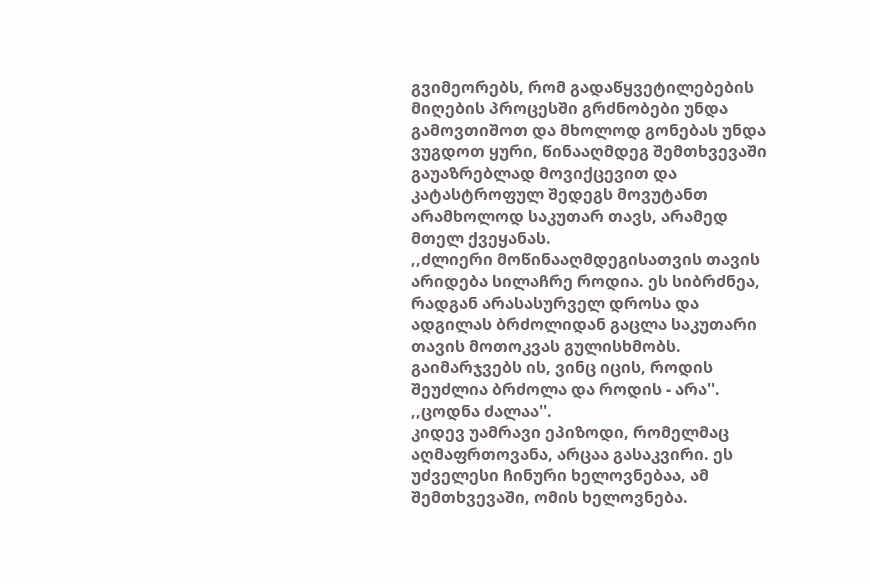გვიმეორებს, რომ გადაწყვეტილებების მიღების პროცესში გრძნობები უნდა გამოვთიშოთ და მხოლოდ გონებას უნდა ვუგდოთ ყური, წინააღმდეგ შემთხვევაში გაუაზრებლად მოვიქცევით და კატასტროფულ შედეგს მოვუტანთ არამხოლოდ საკუთარ თავს, არამედ მთელ ქვეყანას.
,,ძლიერი მოწინააღმდეგისათვის თავის არიდება სილაჩრე როდია. ეს სიბრძნეა, რადგან არასასურველ დროსა და ადგილას ბრძოლიდან გაცლა საკუთარი თავის მოთოკვას გულისხმობს. გაიმარჯვებს ის, ვინც იცის, როდის შეუძლია ბრძოლა და როდის - არა''. ,,ცოდნა ძალაა''.
კიდევ უამრავი ეპიზოდი, რომელმაც აღმაფრთოვანა, არცაა გასაკვირი. ეს უძველესი ჩინური ხელოვნებაა, ამ შემთხვევაში, ომის ხელოვნება.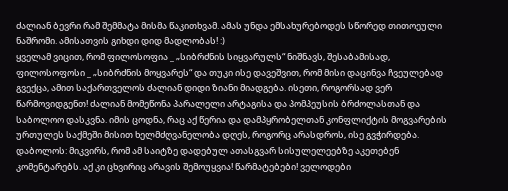ძალიან ბევრი რამ შემმატა მისმა წაკითხვამ. ამას უნდა ემსახურებოდეს სწორედ თითოეული ნაშრომი. ამისათვის გიხდი დიდ მადლობას! :)
ყველამ ვიცით, რომ ფილოსოფია _ „სიბრძნის სიყვარულს“ ნიშნავს, შესაბამისად, ფილოსოფოსი _ „სიბრძნის მოყვარეს“ და თუკი ისე დავეშვით, რომ მისი დაცინვა ჩვეულებად გვექცა, ამით საქართველოს ძალიან დიდი ზიანი მიადგება. ისეთი, როგორსად ვერ წარმოვიდგენთ! ძალიან მომეწონა პარალელი არტაგისა და პომპეუსის ბრძოლასთან და საბოლოო დასკვნა. იმის ცოდნა, რაც აქ წერია და დამპყრობელთან კონფლიქტის მოგვარების ურთულეს საქმეში მისით ხელმძღვანელობა დღეს, როგორც არასდროს, ისე გვჭირდება.
დაბოლოს: მიკვირს, რომ ამ საიტზე დადებულ ათასგვარ სისულელეებზე აკეთებენ კომენტარებს. აქ კი ცხვირიც არავის შემოუყვია! წარმატებები! ველოდები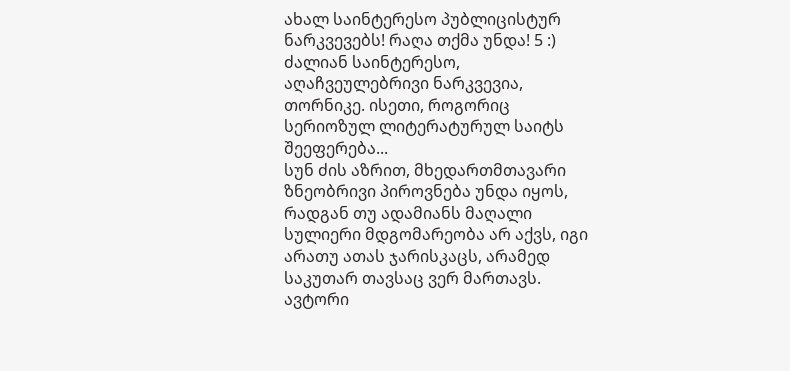ახალ საინტერესო პუბლიცისტურ ნარკვევებს! რაღა თქმა უნდა! 5 :) ძალიან საინტერესო, აღაჩვეულებრივი ნარკვევია, თორნიკე. ისეთი, როგორიც სერიოზულ ლიტერატურულ საიტს შეეფერება...
სუნ ძის აზრით, მხედართმთავარი ზნეობრივი პიროვნება უნდა იყოს, რადგან თუ ადამიანს მაღალი სულიერი მდგომარეობა არ აქვს, იგი არათუ ათას ჯარისკაცს, არამედ საკუთარ თავსაც ვერ მართავს.
ავტორი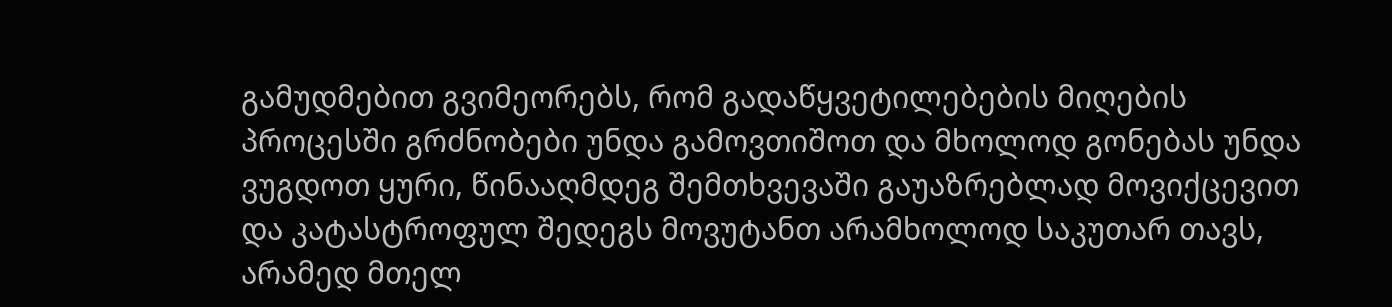გამუდმებით გვიმეორებს, რომ გადაწყვეტილებების მიღების პროცესში გრძნობები უნდა გამოვთიშოთ და მხოლოდ გონებას უნდა ვუგდოთ ყური, წინააღმდეგ შემთხვევაში გაუაზრებლად მოვიქცევით და კატასტროფულ შედეგს მოვუტანთ არამხოლოდ საკუთარ თავს, არამედ მთელ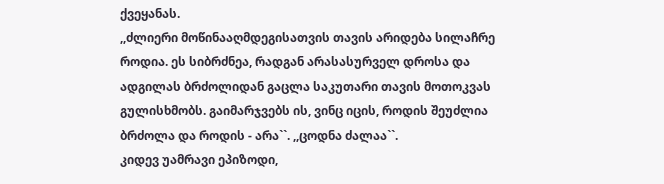ქვეყანას.
,,ძლიერი მოწინააღმდეგისათვის თავის არიდება სილაჩრე როდია. ეს სიბრძნეა, რადგან არასასურველ დროსა და ადგილას ბრძოლიდან გაცლა საკუთარი თავის მოთოკვას გულისხმობს. გაიმარჯვებს ის, ვინც იცის, როდის შეუძლია ბრძოლა და როდის - არა``. ,,ცოდნა ძალაა``.
კიდევ უამრავი ეპიზოდი,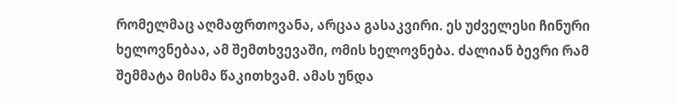რომელმაც აღმაფრთოვანა, არცაა გასაკვირი. ეს უძველესი ჩინური ხელოვნებაა, ამ შემთხვევაში, ომის ხელოვნება. ძალიან ბევრი რამ შემმატა მისმა წაკითხვამ. ამას უნდა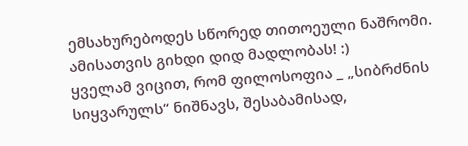ემსახურებოდეს სწორედ თითოეული ნაშრომი. ამისათვის გიხდი დიდ მადლობას! :)
ყველამ ვიცით, რომ ფილოსოფია _ „სიბრძნის სიყვარულს“ ნიშნავს, შესაბამისად,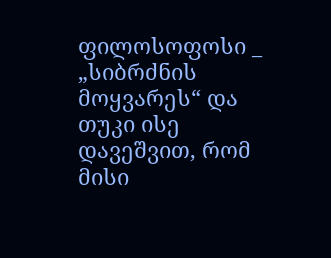ფილოსოფოსი _ „სიბრძნის მოყვარეს“ და თუკი ისე დავეშვით, რომ მისი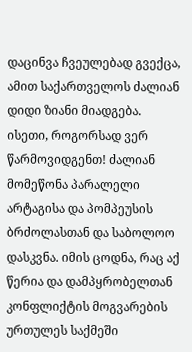დაცინვა ჩვეულებად გვექცა, ამით საქართველოს ძალიან დიდი ზიანი მიადგება. ისეთი, როგორსად ვერ წარმოვიდგენთ! ძალიან მომეწონა პარალელი არტაგისა და პომპეუსის ბრძოლასთან და საბოლოო დასკვნა. იმის ცოდნა, რაც აქ წერია და დამპყრობელთან კონფლიქტის მოგვარების ურთულეს საქმეში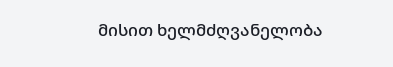მისით ხელმძღვანელობა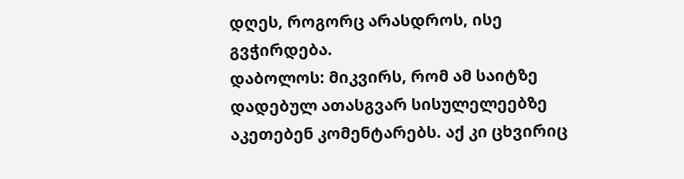დღეს, როგორც არასდროს, ისე გვჭირდება.
დაბოლოს: მიკვირს, რომ ამ საიტზე დადებულ ათასგვარ სისულელეებზე აკეთებენ კომენტარებს. აქ კი ცხვირიც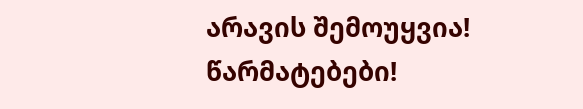არავის შემოუყვია! წარმატებები!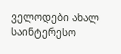ველოდები ახალ საინტერესო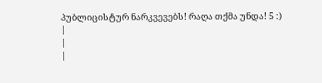პუბლიცისტურ ნარკვევებს! რაღა თქმა უნდა! 5 :)
|
|
|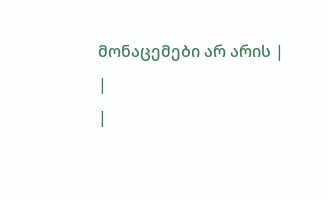მონაცემები არ არის |
|
|